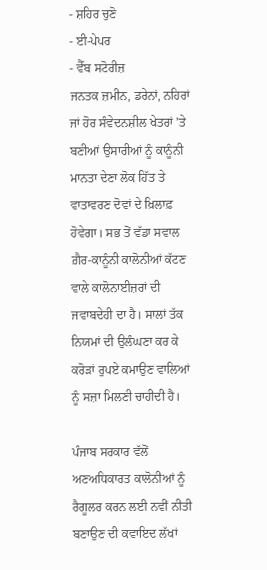- ਸ਼ਹਿਰ ਚੁਣੋ
- ਈ-ਪੇਪਰ
- ਵੈੱਬ ਸਟੋਰੀਜ਼
ਜਨਤਕ ਜ਼ਮੀਨ, ਡਰੇਨਾਂ, ਨਹਿਰਾਂ ਜਾਂ ਹੋਰ ਸੰਵੇਦਨਸ਼ੀਲ ਖੇਤਰਾਂ ’ਤੇ ਬਣੀਆਂ ਉਸਾਰੀਆਂ ਨੂੰ ਕਾਨੂੰਨੀ ਮਾਨਤਾ ਦੇਣਾ ਲੋਕ ਹਿੱਤ ਤੇ ਵਾਤਾਵਰਣ ਦੋਵਾਂ ਦੇ ਖ਼ਿਲਾਫ਼ ਹੋਵੇਗਾ। ਸਭ ਤੋਂ ਵੱਡਾ ਸਵਾਲ ਗ਼ੈਰ-ਕਾਨੂੰਨੀ ਕਾਲੋਨੀਆਂ ਕੱਟਣ ਵਾਲੇ ਕਾਲੋਨਾਈਜ਼ਰਾਂ ਦੀ ਜਵਾਬਦੇਹੀ ਦਾ ਹੈ। ਸਾਲਾਂ ਤੱਕ ਨਿਯਮਾਂ ਦੀ ਉਲੰਘਣਾ ਕਰ ਕੇ ਕਰੋੜਾਂ ਰੁਪਏ ਕਮਾਉਣ ਵਾਲਿਆਂ ਨੂੰ ਸਜ਼ਾ ਮਿਲਣੀ ਚਾਹੀਦੀ ਹੈ।

ਪੰਜਾਬ ਸਰਕਾਰ ਵੱਲੋਂ ਅਣਅਧਿਕਾਰਤ ਕਾਲੋਨੀਆਂ ਨੂੰ ਰੈਗੂਲਰ ਕਰਨ ਲਈ ਨਵੀਂ ਨੀਤੀ ਬਣਾਉਣ ਦੀ ਕਵਾਇਦ ਲੱਖਾਂ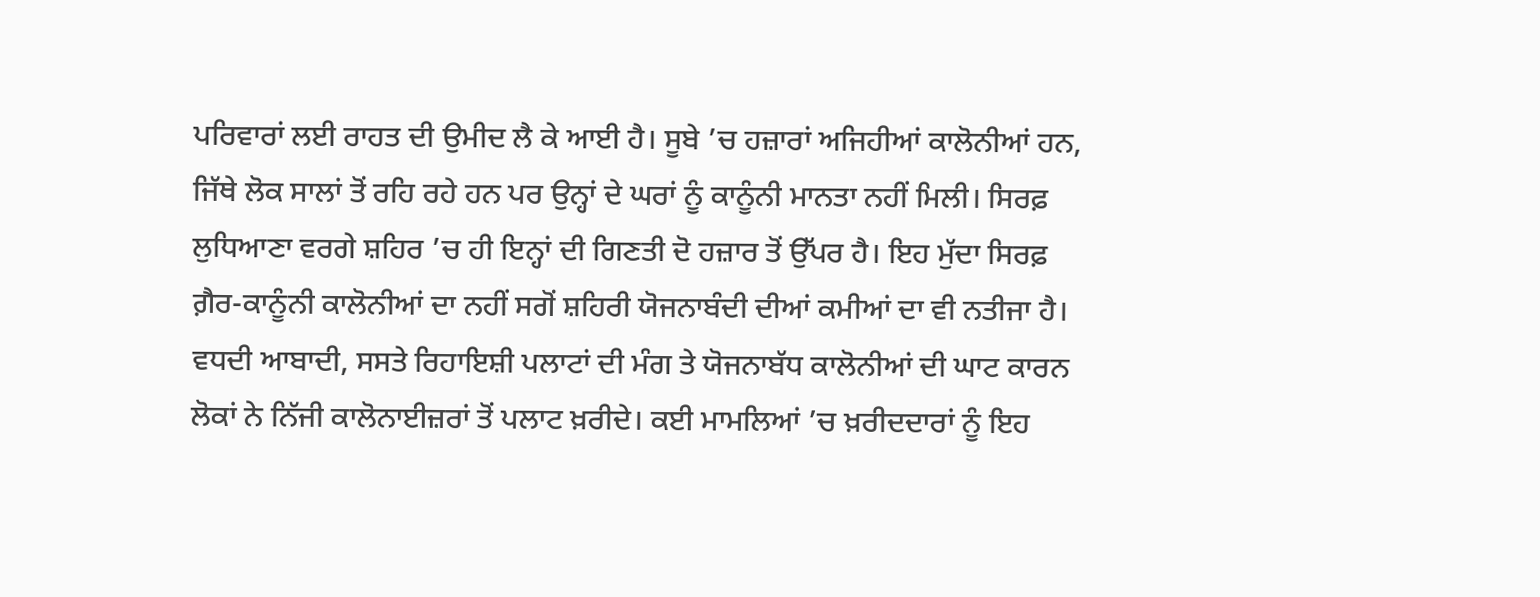ਪਰਿਵਾਰਾਂ ਲਈ ਰਾਹਤ ਦੀ ਉਮੀਦ ਲੈ ਕੇ ਆਈ ਹੈ। ਸੂਬੇ ’ਚ ਹਜ਼ਾਰਾਂ ਅਜਿਹੀਆਂ ਕਾਲੋਨੀਆਂ ਹਨ, ਜਿੱਥੇ ਲੋਕ ਸਾਲਾਂ ਤੋਂ ਰਹਿ ਰਹੇ ਹਨ ਪਰ ਉਨ੍ਹਾਂ ਦੇ ਘਰਾਂ ਨੂੰ ਕਾਨੂੰਨੀ ਮਾਨਤਾ ਨਹੀਂ ਮਿਲੀ। ਸਿਰਫ਼ ਲੁਧਿਆਣਾ ਵਰਗੇ ਸ਼ਹਿਰ ’ਚ ਹੀ ਇਨ੍ਹਾਂ ਦੀ ਗਿਣਤੀ ਦੋ ਹਜ਼ਾਰ ਤੋਂ ਉੱਪਰ ਹੈ। ਇਹ ਮੁੱਦਾ ਸਿਰਫ਼ ਗ਼ੈਰ-ਕਾਨੂੰਨੀ ਕਾਲੋਨੀਆਂ ਦਾ ਨਹੀਂ ਸਗੋਂ ਸ਼ਹਿਰੀ ਯੋਜਨਾਬੰਦੀ ਦੀਆਂ ਕਮੀਆਂ ਦਾ ਵੀ ਨਤੀਜਾ ਹੈ। ਵਧਦੀ ਆਬਾਦੀ, ਸਸਤੇ ਰਿਹਾਇਸ਼ੀ ਪਲਾਟਾਂ ਦੀ ਮੰਗ ਤੇ ਯੋਜਨਾਬੱਧ ਕਾਲੋਨੀਆਂ ਦੀ ਘਾਟ ਕਾਰਨ ਲੋਕਾਂ ਨੇ ਨਿੱਜੀ ਕਾਲੋਨਾਈਜ਼ਰਾਂ ਤੋਂ ਪਲਾਟ ਖ਼ਰੀਦੇ। ਕਈ ਮਾਮਲਿਆਂ ’ਚ ਖ਼ਰੀਦਦਾਰਾਂ ਨੂੰ ਇਹ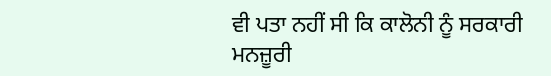ਵੀ ਪਤਾ ਨਹੀਂ ਸੀ ਕਿ ਕਾਲੋਨੀ ਨੂੰ ਸਰਕਾਰੀ ਮਨਜ਼ੂਰੀ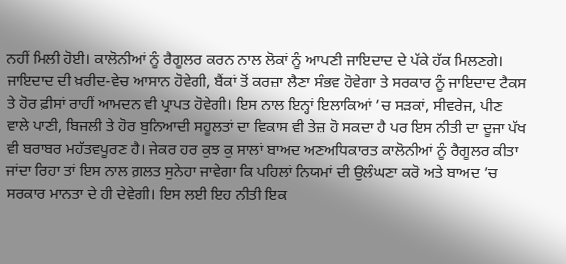ਨਹੀਂ ਮਿਲੀ ਹੋਈ। ਕਾਲੋਨੀਆਂ ਨੂੰ ਰੈਗੂਲਰ ਕਰਨ ਨਾਲ ਲੋਕਾਂ ਨੂੰ ਆਪਣੀ ਜਾਇਦਾਦ ਦੇ ਪੱਕੇ ਹੱਕ ਮਿਲਣਗੇ। ਜਾਇਦਾਦ ਦੀ ਖ਼ਰੀਦ-ਵੇਚ ਆਸਾਨ ਹੋਵੇਗੀ, ਬੈਂਕਾਂ ਤੋਂ ਕਰਜ਼ਾ ਲੈਣਾ ਸੰਭਵ ਹੋਵੇਗਾ ਤੇ ਸਰਕਾਰ ਨੂੰ ਜਾਇਦਾਦ ਟੈਕਸ ਤੇ ਹੋਰ ਫ਼ੀਸਾਂ ਰਾਹੀਂ ਆਮਦਨ ਵੀ ਪ੍ਰਾਪਤ ਹੋਵੇਗੀ। ਇਸ ਨਾਲ ਇਨ੍ਹਾਂ ਇਲਾਕਿਆਂ ’ਚ ਸੜਕਾਂ, ਸੀਵਰੇਜ, ਪੀਣ ਵਾਲੇ ਪਾਣੀ, ਬਿਜਲੀ ਤੇ ਹੋਰ ਬੁਨਿਆਦੀ ਸਹੂਲਤਾਂ ਦਾ ਵਿਕਾਸ ਵੀ ਤੇਜ਼ ਹੋ ਸਕਦਾ ਹੈ ਪਰ ਇਸ ਨੀਤੀ ਦਾ ਦੂਜਾ ਪੱਖ ਵੀ ਬਰਾਬਰ ਮਹੱਤਵਪੂਰਣ ਹੈ। ਜੇਕਰ ਹਰ ਕੁਝ ਕੁ ਸਾਲਾਂ ਬਾਅਦ ਅਣਅਧਿਕਾਰਤ ਕਾਲੋਨੀਆਂ ਨੂੰ ਰੈਗੂਲਰ ਕੀਤਾ ਜਾਂਦਾ ਰਿਹਾ ਤਾਂ ਇਸ ਨਾਲ ਗ਼ਲਤ ਸੁਨੇਹਾ ਜਾਵੇਗਾ ਕਿ ਪਹਿਲਾਂ ਨਿਯਮਾਂ ਦੀ ਉਲੰਘਣਾ ਕਰੋ ਅਤੇ ਬਾਅਦ ’ਚ ਸਰਕਾਰ ਮਾਨਤਾ ਦੇ ਹੀ ਦੇਵੇਗੀ। ਇਸ ਲਈ ਇਹ ਨੀਤੀ ਇਕ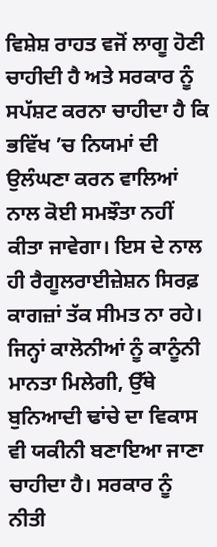ਵਿਸ਼ੇਸ਼ ਰਾਹਤ ਵਜੋਂ ਲਾਗੂ ਹੋਣੀ ਚਾਹੀਦੀ ਹੈ ਅਤੇ ਸਰਕਾਰ ਨੂੰ ਸਪੱਸ਼ਟ ਕਰਨਾ ਚਾਹੀਦਾ ਹੈ ਕਿ ਭਵਿੱਖ ’ਚ ਨਿਯਮਾਂ ਦੀ ਉਲੰਘਣਾ ਕਰਨ ਵਾਲਿਆਂ ਨਾਲ ਕੋਈ ਸਮਝੌਤਾ ਨਹੀਂ ਕੀਤਾ ਜਾਵੇਗਾ। ਇਸ ਦੇ ਨਾਲ ਹੀ ਰੈਗੂਲਰਾਈਜ਼ੇਸ਼ਨ ਸਿਰਫ਼ ਕਾਗਜ਼ਾਂ ਤੱਕ ਸੀਮਤ ਨਾ ਰਹੇ। ਜਿਨ੍ਹਾਂ ਕਾਲੋਨੀਆਂ ਨੂੰ ਕਾਨੂੰਨੀ ਮਾਨਤਾ ਮਿਲੇਗੀ, ਉੱਥੇ ਬੁਨਿਆਦੀ ਢਾਂਚੇ ਦਾ ਵਿਕਾਸ ਵੀ ਯਕੀਨੀ ਬਣਾਇਆ ਜਾਣਾ ਚਾਹੀਦਾ ਹੈ। ਸਰਕਾਰ ਨੂੰ ਨੀਤੀ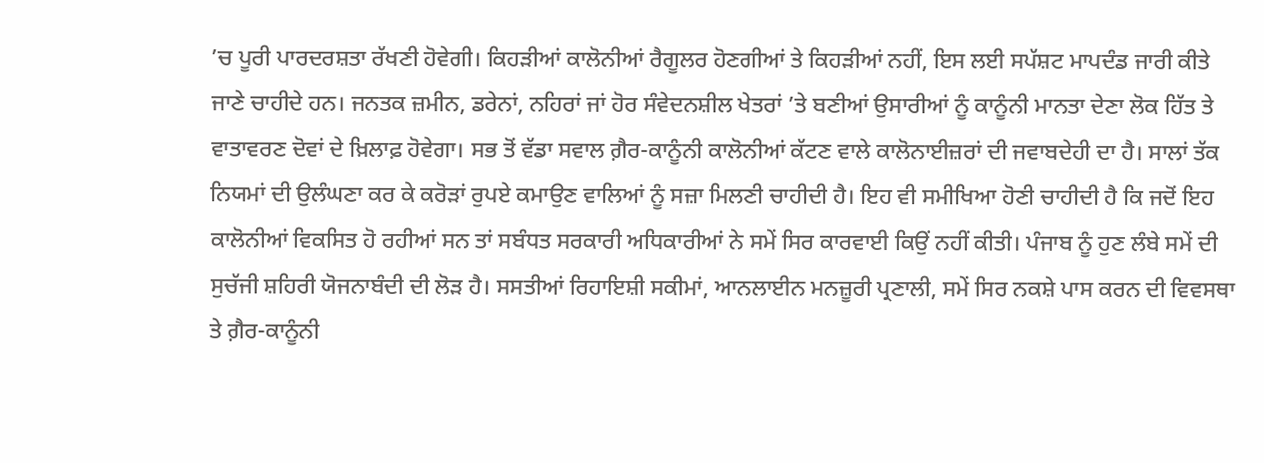’ਚ ਪੂਰੀ ਪਾਰਦਰਸ਼ਤਾ ਰੱਖਣੀ ਹੋਵੇਗੀ। ਕਿਹੜੀਆਂ ਕਾਲੋਨੀਆਂ ਰੈਗੂਲਰ ਹੋਣਗੀਆਂ ਤੇ ਕਿਹੜੀਆਂ ਨਹੀਂ, ਇਸ ਲਈ ਸਪੱਸ਼ਟ ਮਾਪਦੰਡ ਜਾਰੀ ਕੀਤੇ ਜਾਣੇ ਚਾਹੀਦੇ ਹਨ। ਜਨਤਕ ਜ਼ਮੀਨ, ਡਰੇਨਾਂ, ਨਹਿਰਾਂ ਜਾਂ ਹੋਰ ਸੰਵੇਦਨਸ਼ੀਲ ਖੇਤਰਾਂ ’ਤੇ ਬਣੀਆਂ ਉਸਾਰੀਆਂ ਨੂੰ ਕਾਨੂੰਨੀ ਮਾਨਤਾ ਦੇਣਾ ਲੋਕ ਹਿੱਤ ਤੇ ਵਾਤਾਵਰਣ ਦੋਵਾਂ ਦੇ ਖ਼ਿਲਾਫ਼ ਹੋਵੇਗਾ। ਸਭ ਤੋਂ ਵੱਡਾ ਸਵਾਲ ਗ਼ੈਰ-ਕਾਨੂੰਨੀ ਕਾਲੋਨੀਆਂ ਕੱਟਣ ਵਾਲੇ ਕਾਲੋਨਾਈਜ਼ਰਾਂ ਦੀ ਜਵਾਬਦੇਹੀ ਦਾ ਹੈ। ਸਾਲਾਂ ਤੱਕ ਨਿਯਮਾਂ ਦੀ ਉਲੰਘਣਾ ਕਰ ਕੇ ਕਰੋੜਾਂ ਰੁਪਏ ਕਮਾਉਣ ਵਾਲਿਆਂ ਨੂੰ ਸਜ਼ਾ ਮਿਲਣੀ ਚਾਹੀਦੀ ਹੈ। ਇਹ ਵੀ ਸਮੀਖਿਆ ਹੋਣੀ ਚਾਹੀਦੀ ਹੈ ਕਿ ਜਦੋਂ ਇਹ ਕਾਲੋਨੀਆਂ ਵਿਕਸਿਤ ਹੋ ਰਹੀਆਂ ਸਨ ਤਾਂ ਸਬੰਧਤ ਸਰਕਾਰੀ ਅਧਿਕਾਰੀਆਂ ਨੇ ਸਮੇਂ ਸਿਰ ਕਾਰਵਾਈ ਕਿਉਂ ਨਹੀਂ ਕੀਤੀ। ਪੰਜਾਬ ਨੂੰ ਹੁਣ ਲੰਬੇ ਸਮੇਂ ਦੀ ਸੁਚੱਜੀ ਸ਼ਹਿਰੀ ਯੋਜਨਾਬੰਦੀ ਦੀ ਲੋੜ ਹੈ। ਸਸਤੀਆਂ ਰਿਹਾਇਸ਼ੀ ਸਕੀਮਾਂ, ਆਨਲਾਈਨ ਮਨਜ਼ੂਰੀ ਪ੍ਰਣਾਲੀ, ਸਮੇਂ ਸਿਰ ਨਕਸ਼ੇ ਪਾਸ ਕਰਨ ਦੀ ਵਿਵਸਥਾ ਤੇ ਗ਼ੈਰ-ਕਾਨੂੰਨੀ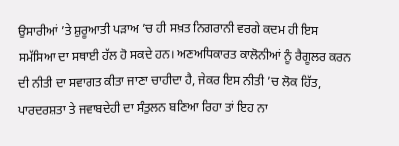ਉਸਾਰੀਆਂ ’ਤੇ ਸ਼ੁਰੂਆਤੀ ਪੜਾਅ ’ਚ ਹੀ ਸਖ਼ਤ ਨਿਗਰਾਨੀ ਵਰਗੇ ਕਦਮ ਹੀ ਇਸ ਸਮੱਸਿਆ ਦਾ ਸਥਾਈ ਹੱਲ ਹੋ ਸਕਦੇ ਹਨ। ਅਣਅਧਿਕਾਰਤ ਕਾਲੋਨੀਆਂ ਨੂੰ ਰੈਗੂਲਰ ਕਰਨ ਦੀ ਨੀਤੀ ਦਾ ਸਵਾਗਤ ਕੀਤਾ ਜਾਣਾ ਚਾਹੀਦਾ ਹੈ, ਜੇਕਰ ਇਸ ਨੀਤੀ ’ਚ ਲੋਕ ਹਿੱਤ, ਪਾਰਦਰਸ਼ਤਾ ਤੇ ਜਵਾਬਦੇਹੀ ਦਾ ਸੰਤੁਲਨ ਬਣਿਆ ਰਿਹਾ ਤਾਂ ਇਹ ਨਾ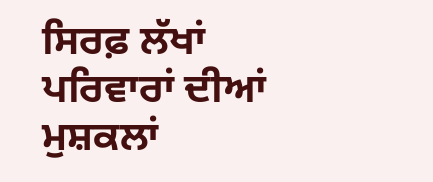ਸਿਰਫ਼ ਲੱਖਾਂ ਪਰਿਵਾਰਾਂ ਦੀਆਂ ਮੁਸ਼ਕਲਾਂ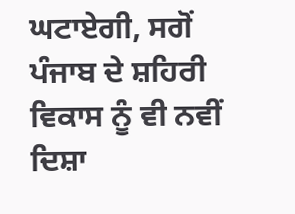ਘਟਾਏਗੀ, ਸਗੋਂ ਪੰਜਾਬ ਦੇ ਸ਼ਹਿਰੀ ਵਿਕਾਸ ਨੂੰ ਵੀ ਨਵੀਂ ਦਿਸ਼ਾ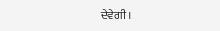ਦੇਵੇਗੀ।